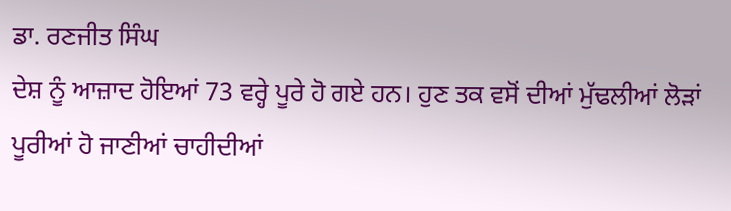ਡਾ. ਰਣਜੀਤ ਸਿੰਘ
ਦੇਸ਼ ਨੂੰ ਆਜ਼ਾਦ ਹੋਇਆਂ 73 ਵਰ੍ਹੇ ਪੂਰੇ ਹੋ ਗਏ ਹਨ। ਹੁਣ ਤਕ ਵਸੋਂ ਦੀਆਂ ਮੁੱਢਲੀਆਂ ਲੋੜਾਂ ਪੂਰੀਆਂ ਹੋ ਜਾਣੀਆਂ ਚਾਹੀਦੀਆਂ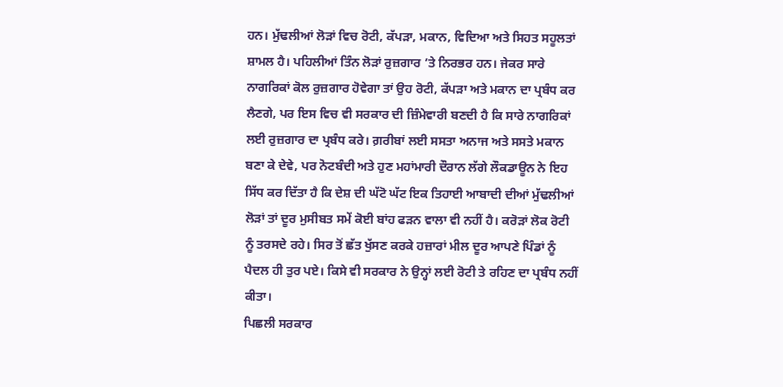ਹਨ। ਮੁੱਢਲੀਆਂ ਲੋੜਾਂ ਵਿਚ ਰੋਟੀ, ਕੱਪੜਾ, ਮਕਾਨ, ਵਿਦਿਆ ਅਤੇ ਸਿਹਤ ਸਹੂਲਤਾਂ ਸ਼ਾਮਲ ਹੈ। ਪਹਿਲੀਆਂ ਤਿੰਨ ਲੋੜਾਂ ਰੁਜ਼ਗਾਰ ’ਤੇ ਨਿਰਭਰ ਹਨ। ਜੇਕਰ ਸਾਰੇ ਨਾਗਰਿਕਾਂ ਕੋਲ ਰੁਜ਼ਗਾਰ ਹੋਵੇਗਾ ਤਾਂ ਉਹ ਰੋਟੀ, ਕੱਪੜਾ ਅਤੇ ਮਕਾਨ ਦਾ ਪ੍ਰਬੰਧ ਕਰ ਲੈਣਗੇ, ਪਰ ਇਸ ਵਿਚ ਵੀ ਸਰਕਾਰ ਦੀ ਜ਼ਿੰਮੇਵਾਰੀ ਬਣਦੀ ਹੈ ਕਿ ਸਾਰੇ ਨਾਗਰਿਕਾਂ ਲਈ ਰੁਜ਼ਗਾਰ ਦਾ ਪ੍ਰਬੰਧ ਕਰੇ। ਗ਼ਰੀਬਾਂ ਲਈ ਸਸਤਾ ਅਨਾਜ ਅਤੇ ਸਸਤੇ ਮਕਾਨ ਬਣਾ ਕੇ ਦੇਵੇ, ਪਰ ਨੋਟਬੰਦੀ ਅਤੇ ਹੁਣ ਮਹਾਂਮਾਰੀ ਦੌਰਾਨ ਲੱਗੇ ਲੌਕਡਾਊਨ ਨੇ ਇਹ ਸਿੱਧ ਕਰ ਦਿੱਤਾ ਹੈ ਕਿ ਦੇਸ਼ ਦੀ ਘੱਟੋ ਘੱਟ ਇਕ ਤਿਹਾਈ ਆਬਾਦੀ ਦੀਆਂ ਮੁੱਢਲੀਆਂ ਲੋੜਾਂ ਤਾਂ ਦੂਰ ਮੁਸੀਬਤ ਸਮੇਂ ਕੋਈ ਬਾਂਹ ਫੜਨ ਵਾਲਾ ਵੀ ਨਹੀਂ ਹੈ। ਕਰੋੜਾਂ ਲੋਕ ਰੋਟੀ ਨੂੰ ਤਰਸਦੇ ਰਹੇ। ਸਿਰ ਤੋਂ ਛੱਤ ਖੁੱਸਣ ਕਰਕੇ ਹਜ਼ਾਰਾਂ ਮੀਲ ਦੂਰ ਆਪਣੇ ਪਿੰਡਾਂ ਨੂੰ ਪੈਦਲ ਹੀ ਤੁਰ ਪਏ। ਕਿਸੇ ਵੀ ਸਰਕਾਰ ਨੇ ਉਨ੍ਹਾਂ ਲਈ ਰੋਟੀ ਤੇ ਰਹਿਣ ਦਾ ਪ੍ਰਬੰਧ ਨਹੀਂ ਕੀਤਾ।
ਪਿਛਲੀ ਸਰਕਾਰ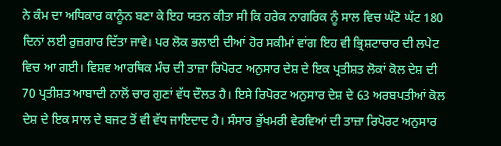ਨੇ ਕੰਮ ਦਾ ਅਧਿਕਾਰ ਕਾਨੂੰਨ ਬਣਾ ਕੇ ਇਹ ਯਤਨ ਕੀਤਾ ਸੀ ਕਿ ਹਰੇਕ ਨਾਗਰਿਕ ਨੂੰ ਸਾਲ ਵਿਚ ਘੱਟੋ ਘੱਟ 180 ਦਿਨਾਂ ਲਈ ਰੁਜ਼ਗਾਰ ਦਿੱਤਾ ਜਾਵੇ। ਪਰ ਲੋਕ ਭਲਾਈ ਦੀਆਂ ਹੋਰ ਸਕੀਮਾਂ ਵਾਂਗ ਇਹ ਵੀ ਭ੍ਰਿਸ਼ਟਾਚਾਰ ਦੀ ਲਪੇਟ ਵਿਚ ਆ ਗਈ। ਵਿਸ਼ਵ ਆਰਥਿਕ ਮੰਚ ਦੀ ਤਾਜ਼ਾ ਰਿਪੋਰਟ ਅਨੁਸਾਰ ਦੇਸ਼ ਦੇ ਇਕ ਪ੍ਰਤੀਸ਼ਤ ਲੋਕਾਂ ਕੋਲ ਦੇਸ਼ ਦੀ 70 ਪ੍ਰਤੀਸ਼ਤ ਆਬਾਦੀ ਨਾਲੋਂ ਚਾਰ ਗੁਣਾਂ ਵੱਧ ਦੌਲਤ ਹੈ। ਇਸੇ ਰਿਪੋਰਟ ਅਨੁਸਾਰ ਦੇਸ਼ ਦੇ 63 ਅਰਬਪਤੀਆਂ ਕੋਲ ਦੇਸ਼ ਦੇ ਇਕ ਸਾਲ ਦੇ ਬਜਟ ਤੋਂ ਵੀ ਵੱਧ ਜਾਇਦਾਦ ਹੈ। ਸੰਸਾਰ ਭੁੱਖਮਰੀ ਵੇਰਵਿਆਂ ਦੀ ਤਾਜ਼ਾ ਰਿਪੋਰਟ ਅਨੁਸਾਰ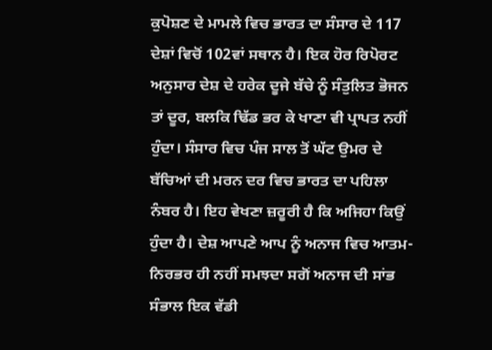ਕੁਪੋਸ਼ਣ ਦੇ ਮਾਮਲੇ ਵਿਚ ਭਾਰਤ ਦਾ ਸੰਸਾਰ ਦੇ 117 ਦੇਸ਼ਾਂ ਵਿਚੋਂ 102ਵਾਂ ਸਥਾਨ ਹੈ। ਇਕ ਹੋਰ ਰਿਪੋਰਟ ਅਨੁਸਾਰ ਦੇਸ਼ ਦੇ ਹਰੇਕ ਦੂਜੇ ਬੱਚੇ ਨੂੰ ਸੰਤੁਲਿਤ ਭੋਜਨ ਤਾਂ ਦੂਰ, ਬਲਕਿ ਢਿੱਡ ਭਰ ਕੇ ਖਾਣਾ ਵੀ ਪ੍ਰਾਪਤ ਨਹੀਂ ਹੁੰਦਾ। ਸੰਸਾਰ ਵਿਚ ਪੰਜ ਸਾਲ ਤੋਂ ਘੱਟ ਉਮਰ ਦੇ ਬੱਚਿਆਂ ਦੀ ਮਰਨ ਦਰ ਵਿਚ ਭਾਰਤ ਦਾ ਪਹਿਲਾ ਨੰਬਰ ਹੈ। ਇਹ ਵੇਖਣਾ ਜ਼ਰੂਰੀ ਹੈ ਕਿ ਅਜਿਹਾ ਕਿਉਂ ਹੁੰਦਾ ਹੈ। ਦੇਸ਼ ਆਪਣੇ ਆਪ ਨੂੰ ਅਨਾਜ ਵਿਚ ਆਤਮ-ਨਿਰਭਰ ਹੀ ਨਹੀਂ ਸਮਝਦਾ ਸਗੋਂ ਅਨਾਜ ਦੀ ਸਾਂਭ ਸੰਭਾਲ ਇਕ ਵੱਡੀ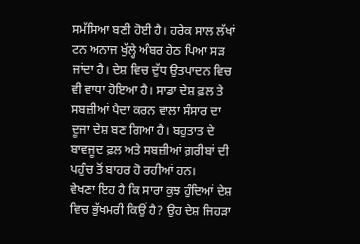ਸਮੱਸਿਆ ਬਣੀ ਹੋਈ ਹੈ। ਹਰੇਕ ਸਾਲ ਲੱਖਾਂ ਟਨ ਅਨਾਜ ਖੁੱਲ੍ਹੇ ਅੰਬਰ ਹੇਠ ਪਿਆ ਸੜ ਜਾਂਦਾ ਹੈ। ਦੇਸ਼ ਵਿਚ ਦੁੱਧ ਉਤਪਾਦਨ ਵਿਚ ਵੀ ਵਾਧਾ ਹੋਇਆ ਹੈ। ਸਾਡਾ ਦੇਸ਼ ਫ਼ਲ ਤੇ ਸਬਜ਼ੀਆਂ ਪੈਦਾ ਕਰਨ ਵਾਲਾ ਸੰਸਾਰ ਦਾ ਦੂਜਾ ਦੇਸ਼ ਬਣ ਗਿਆ ਹੈ। ਬਹੁਤਾਤ ਦੇ ਬਾਵਜੂਦ ਫ਼ਲ ਅਤੇ ਸਬਜ਼ੀਆਂ ਗ਼ਰੀਬਾਂ ਦੀ ਪਹੁੰਚ ਤੋਂ ਬਾਹਰ ਹੋ ਰਹੀਆਂ ਹਨ।
ਵੇਖਣਾ ਇਹ ਹੈ ਕਿ ਸਾਰਾ ਕੁਝ ਹੁੰਦਿਆਂ ਦੇਸ਼ ਵਿਚ ਭੁੱਖਮਰੀ ਕਿਉਂ ਹੈ? ਉਹ ਦੇਸ਼ ਜਿਹੜਾ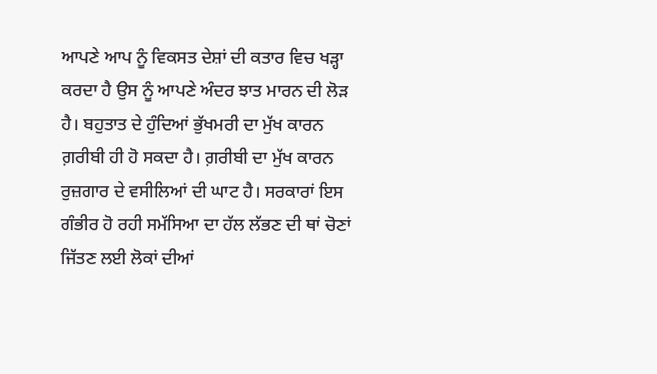ਆਪਣੇ ਆਪ ਨੂੰ ਵਿਕਸਤ ਦੇਸ਼ਾਂ ਦੀ ਕਤਾਰ ਵਿਚ ਖੜ੍ਹਾ ਕਰਦਾ ਹੈ ਉਸ ਨੂੰ ਆਪਣੇ ਅੰਦਰ ਝਾਤ ਮਾਰਨ ਦੀ ਲੋੜ ਹੈ। ਬਹੁਤਾਤ ਦੇ ਹੁੰਦਿਆਂ ਭੁੱਖਮਰੀ ਦਾ ਮੁੱਖ ਕਾਰਨ ਗ਼ਰੀਬੀ ਹੀ ਹੋ ਸਕਦਾ ਹੈ। ਗ਼ਰੀਬੀ ਦਾ ਮੁੱਖ ਕਾਰਨ ਰੁਜ਼ਗਾਰ ਦੇ ਵਸੀਲਿਆਂ ਦੀ ਘਾਟ ਹੈ। ਸਰਕਾਰਾਂ ਇਸ ਗੰਭੀਰ ਹੋ ਰਹੀ ਸਮੱਸਿਆ ਦਾ ਹੱਲ ਲੱਭਣ ਦੀ ਥਾਂ ਚੋਣਾਂ ਜਿੱਤਣ ਲਈ ਲੋਕਾਂ ਦੀਆਂ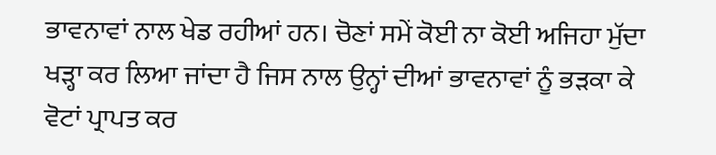ਭਾਵਨਾਵਾਂ ਨਾਲ ਖੇਡ ਰਹੀਆਂ ਹਨ। ਚੋਣਾਂ ਸਮੇਂ ਕੋਈ ਨਾ ਕੋਈ ਅਜਿਹਾ ਮੁੱਦਾ ਖੜ੍ਹਾ ਕਰ ਲਿਆ ਜਾਂਦਾ ਹੈ ਜਿਸ ਨਾਲ ਉਨ੍ਹਾਂ ਦੀਆਂ ਭਾਵਨਾਵਾਂ ਨੂੰ ਭੜਕਾ ਕੇ ਵੋਟਾਂ ਪ੍ਰਾਪਤ ਕਰ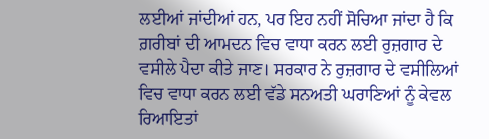ਲਈਆਂ ਜਾਂਦੀਆਂ ਹਨ, ਪਰ ਇਹ ਨਹੀਂ ਸੋਚਿਆ ਜਾਂਦਾ ਹੈ ਕਿ ਗ਼ਰੀਬਾਂ ਦੀ ਆਮਦਨ ਵਿਚ ਵਾਧਾ ਕਰਨ ਲਈ ਰੁਜ਼ਗਾਰ ਦੇ ਵਸੀਲੇ ਪੈਦਾ ਕੀਤੇ ਜਾਣ। ਸਰਕਾਰ ਨੇ ਰੁਜ਼ਗਾਰ ਦੇ ਵਸੀਲਿਆਂ ਵਿਚ ਵਾਧਾ ਕਰਨ ਲਈ ਵੱਡੇ ਸਨਅਤੀ ਘਰਾਣਿਆਂ ਨੂੰ ਕੇਵਲ ਰਿਆਇਤਾਂ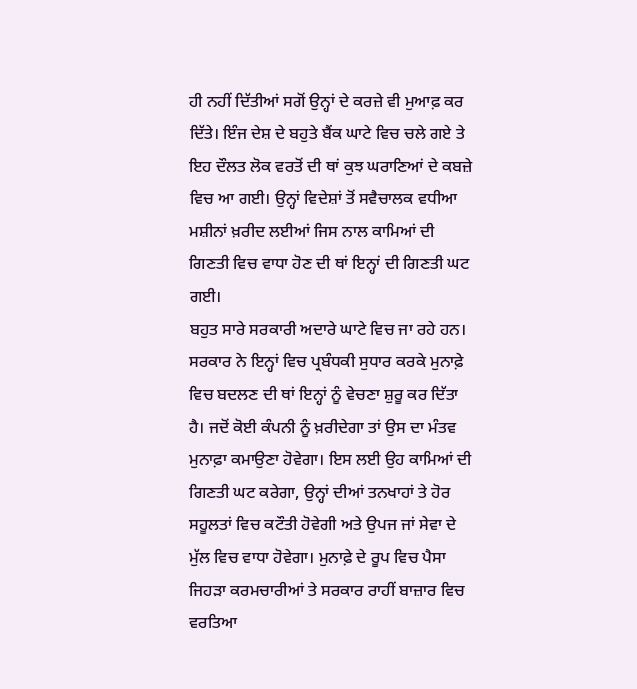ਹੀ ਨਹੀਂ ਦਿੱਤੀਆਂ ਸਗੋਂ ਉਨ੍ਹਾਂ ਦੇ ਕਰਜ਼ੇ ਵੀ ਮੁਆਫ਼ ਕਰ ਦਿੱਤੇ। ਇੰਜ ਦੇਸ਼ ਦੇ ਬਹੁਤੇ ਬੈਂਕ ਘਾਟੇ ਵਿਚ ਚਲੇ ਗਏ ਤੇ ਇਹ ਦੌਲਤ ਲੋਕ ਵਰਤੋਂ ਦੀ ਥਾਂ ਕੁਝ ਘਰਾਣਿਆਂ ਦੇ ਕਬਜ਼ੇ ਵਿਚ ਆ ਗਈ। ਉਨ੍ਹਾਂ ਵਿਦੇਸ਼ਾਂ ਤੋਂ ਸਵੈਚਾਲਕ ਵਧੀਆ ਮਸ਼ੀਨਾਂ ਖ਼ਰੀਦ ਲਈਆਂ ਜਿਸ ਨਾਲ ਕਾਮਿਆਂ ਦੀ ਗਿਣਤੀ ਵਿਚ ਵਾਧਾ ਹੋਣ ਦੀ ਥਾਂ ਇਨ੍ਹਾਂ ਦੀ ਗਿਣਤੀ ਘਟ ਗਈ।
ਬਹੁਤ ਸਾਰੇ ਸਰਕਾਰੀ ਅਦਾਰੇ ਘਾਟੇ ਵਿਚ ਜਾ ਰਹੇ ਹਨ। ਸਰਕਾਰ ਨੇ ਇਨ੍ਹਾਂ ਵਿਚ ਪ੍ਰਬੰਧਕੀ ਸੁਧਾਰ ਕਰਕੇ ਮੁਨਾਫ਼ੇ ਵਿਚ ਬਦਲਣ ਦੀ ਥਾਂ ਇਨ੍ਹਾਂ ਨੂੰ ਵੇਚਣਾ ਸ਼ੁਰੂ ਕਰ ਦਿੱਤਾ ਹੈ। ਜਦੋਂ ਕੋਈ ਕੰਪਨੀ ਨੂੰ ਖ਼ਰੀਦੇਗਾ ਤਾਂ ਉਸ ਦਾ ਮੰਤਵ ਮੁਨਾਫ਼ਾ ਕਮਾਉਣਾ ਹੋਵੇਗਾ। ਇਸ ਲਈ ਉਹ ਕਾਮਿਆਂ ਦੀ ਗਿਣਤੀ ਘਟ ਕਰੇਗਾ, ਉਨ੍ਹਾਂ ਦੀਆਂ ਤਨਖਾਹਾਂ ਤੇ ਹੋਰ ਸਹੂਲਤਾਂ ਵਿਚ ਕਟੌਤੀ ਹੋਵੇਗੀ ਅਤੇ ਉਪਜ ਜਾਂ ਸੇਵਾ ਦੇ ਮੁੱਲ ਵਿਚ ਵਾਧਾ ਹੋਵੇਗਾ। ਮੁਨਾਫ਼ੇ ਦੇ ਰੂਪ ਵਿਚ ਪੈਸਾ ਜਿਹੜਾ ਕਰਮਚਾਰੀਆਂ ਤੇ ਸਰਕਾਰ ਰਾਹੀਂ ਬਾਜ਼ਾਰ ਵਿਚ ਵਰਤਿਆ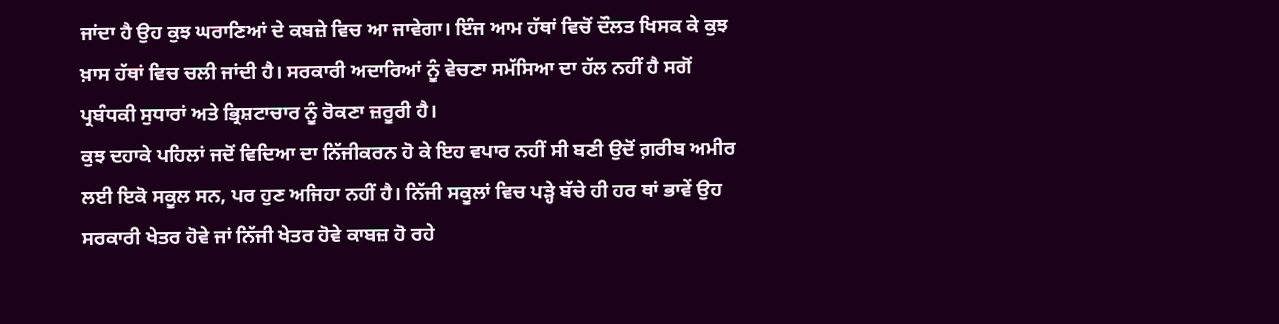ਜਾਂਦਾ ਹੈ ਉਹ ਕੁਝ ਘਰਾਣਿਆਂ ਦੇ ਕਬਜ਼ੇ ਵਿਚ ਆ ਜਾਵੇਗਾ। ਇੰਜ ਆਮ ਹੱਥਾਂ ਵਿਚੋਂ ਦੌਲਤ ਖਿਸਕ ਕੇ ਕੁਝ ਖ਼ਾਸ ਹੱਥਾਂ ਵਿਚ ਚਲੀ ਜਾਂਦੀ ਹੈ। ਸਰਕਾਰੀ ਅਦਾਰਿਆਂ ਨੂੰ ਵੇਚਣਾ ਸਮੱਸਿਆ ਦਾ ਹੱਲ ਨਹੀਂ ਹੈ ਸਗੋਂ ਪ੍ਰਬੰਧਕੀ ਸੁਧਾਰਾਂ ਅਤੇ ਭ੍ਰਿਸ਼ਟਾਚਾਰ ਨੂੰ ਰੋਕਣਾ ਜ਼ਰੂਰੀ ਹੈ।
ਕੁਝ ਦਹਾਕੇ ਪਹਿਲਾਂ ਜਦੋਂ ਵਿਦਿਆ ਦਾ ਨਿੱਜੀਕਰਨ ਹੋ ਕੇ ਇਹ ਵਪਾਰ ਨਹੀਂ ਸੀ ਬਣੀ ਉਦੋਂ ਗ਼ਰੀਬ ਅਮੀਰ ਲਈ ਇਕੋ ਸਕੂਲ ਸਨ, ਪਰ ਹੁਣ ਅਜਿਹਾ ਨਹੀਂ ਹੈ। ਨਿੱਜੀ ਸਕੂਲਾਂ ਵਿਚ ਪੜ੍ਹੇ ਬੱਚੇ ਹੀ ਹਰ ਥਾਂ ਭਾਵੇਂ ਉਹ ਸਰਕਾਰੀ ਖੇਤਰ ਹੋਵੇ ਜਾਂ ਨਿੱਜੀ ਖੇਤਰ ਹੋਵੇ ਕਾਬਜ਼ ਹੋ ਰਹੇ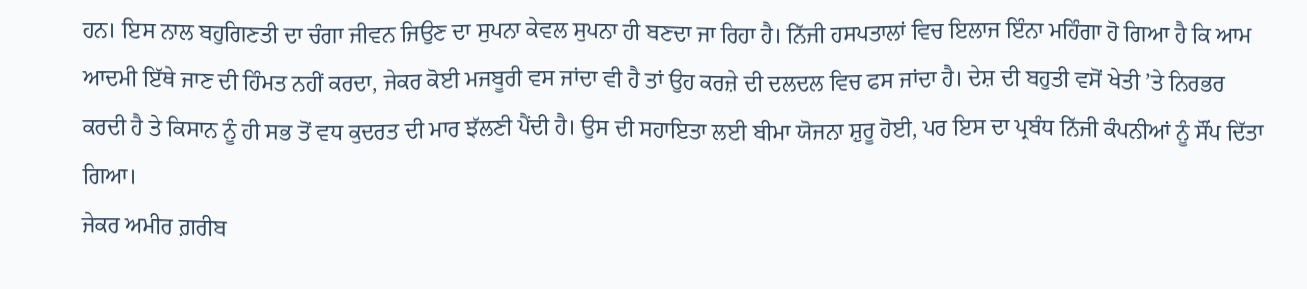ਹਨ। ਇਸ ਨਾਲ ਬਹੁਗਿਣਤੀ ਦਾ ਚੰਗਾ ਜੀਵਨ ਜਿਉਣ ਦਾ ਸੁਪਨਾ ਕੇਵਲ ਸੁਪਨਾ ਹੀ ਬਣਦਾ ਜਾ ਰਿਹਾ ਹੈ। ਨਿੱਜੀ ਹਸਪਤਾਲਾਂ ਵਿਚ ਇਲਾਜ ਇੰਨਾ ਮਹਿੰਗਾ ਹੋ ਗਿਆ ਹੈ ਕਿ ਆਮ ਆਦਮੀ ਇੱਥੇ ਜਾਣ ਦੀ ਹਿੰਮਤ ਨਹੀਂ ਕਰਦਾ, ਜੇਕਰ ਕੋਈ ਮਜਬੂਰੀ ਵਸ ਜਾਂਦਾ ਵੀ ਹੈ ਤਾਂ ਉਹ ਕਰਜ਼ੇ ਦੀ ਦਲਦਲ ਵਿਚ ਫਸ ਜਾਂਦਾ ਹੈ। ਦੇਸ਼ ਦੀ ਬਹੁਤੀ ਵਸੋਂ ਖੇਤੀ ’ਤੇ ਨਿਰਭਰ ਕਰਦੀ ਹੈ ਤੇ ਕਿਸਾਨ ਨੂੰ ਹੀ ਸਭ ਤੋਂ ਵਧ ਕੁਦਰਤ ਦੀ ਮਾਰ ਝੱਲਣੀ ਪੈਂਦੀ ਹੈ। ਉਸ ਦੀ ਸਹਾਇਤਾ ਲਈ ਬੀਮਾ ਯੋਜਨਾ ਸ਼ੁਰੂ ਹੋਈ, ਪਰ ਇਸ ਦਾ ਪ੍ਰਬੰਧ ਨਿੱਜੀ ਕੰਪਨੀਆਂ ਨੂੰ ਸੌਂਪ ਦਿੱਤਾ ਗਿਆ।
ਜੇਕਰ ਅਮੀਰ ਗ਼ਰੀਬ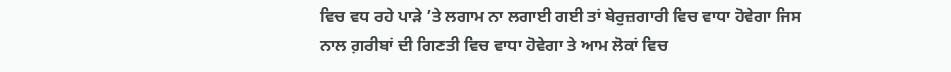ਵਿਚ ਵਧ ਰਹੇ ਪਾੜੇ ’ਤੇ ਲਗਾਮ ਨਾ ਲਗਾਈ ਗਈ ਤਾਂ ਬੇਰੁਜ਼ਗਾਰੀ ਵਿਚ ਵਾਧਾ ਹੋਵੇਗਾ ਜਿਸ ਨਾਲ ਗ਼ਰੀਬਾਂ ਦੀ ਗਿਣਤੀ ਵਿਚ ਵਾਧਾ ਹੋਵੇਗਾ ਤੇ ਆਮ ਲੋਕਾਂ ਵਿਚ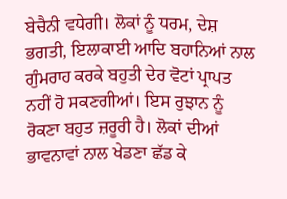ਬੇਚੈਨੀ ਵਧੇਗੀ। ਲੋਕਾਂ ਨੂੰ ਧਰਮ, ਦੇਸ਼ ਭਗਤੀ, ਇਲਾਕਾਈ ਆਦਿ ਬਹਾਨਿਆਂ ਨਾਲ ਗੁੰਮਰਾਹ ਕਰਕੇ ਬਹੁਤੀ ਦੇਰ ਵੋਟਾਂ ਪ੍ਰਾਪਤ ਨਹੀਂ ਹੋ ਸਕਣਗੀਆਂ। ਇਸ ਰੁਝਾਨ ਨੂੰ ਰੋਕਣਾ ਬਹੁਤ ਜ਼ਰੂਰੀ ਹੈ। ਲੋਕਾਂ ਦੀਆਂ ਭਾਵਨਾਵਾਂ ਨਾਲ ਖੇਡਣਾ ਛੱਡ ਕੇ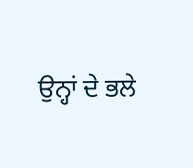ਉਨ੍ਹਾਂ ਦੇ ਭਲੇ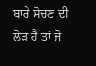ਬਾਰੇ ਸੋਚਣ ਦੀ ਲੋੜ ਹੈ ਤਾਂ ਜੋ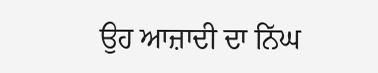ਉਹ ਆਜ਼ਾਦੀ ਦਾ ਨਿੱਘ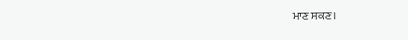ਮਾਣ ਸਕਣ।